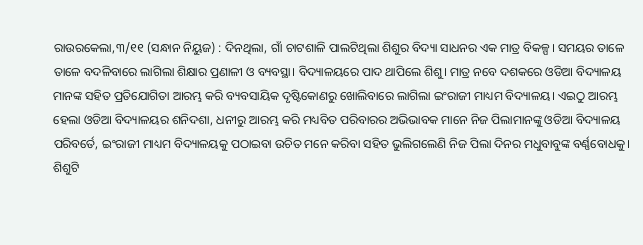ରାଉରକେଲା,୩/୧୧ (ସନ୍ଧାନ ନିୟୁଜ) : ଦିନଥିଲା, ଗାଁ ଚାଟଶାଳି ପାଲଟିଥିଲା ଶିଶୁର ବିଦ୍ୟା ସାଧନର ଏକ ମାତ୍ର ବିକଳ୍ପ। ସମୟର ତାଳେ ତାଳେ ବଦଳିବାରେ ଲାଗିଲା ଶିକ୍ଷାର ପ୍ରଣାଳୀ ଓ ବ୍ୟବସ୍ଥା। ବିଦ୍ୟାଳୟରେ ପାଦ ଥାପିଲେ ଶିଶୁ। ମାତ୍ର ନବେ ଦଶକରେ ଓଡିଆ ବିଦ୍ୟାଳୟ ମାନଙ୍କ ସହିତ ପ୍ରତିଯୋଗିତା ଆରମ୍ଭ କରି ବ୍ୟବସାୟିକ ଦୃଷ୍ଟିକୋଣରୁ ଖୋଲିବାରେ ଲାଗିଲା ଇଂରାଜୀ ମାଧ୍ୟମ ବିଦ୍ୟାଳୟ। ଏଇଠୁ ଆରମ୍ଭ ହେଲା ଓଡିଆ ବିଦ୍ୟାଳୟର ଶନିଦଶା, ଧନୀରୁ ଆରମ୍ଭ କରି ମଧ୍ୟବିତ ପରିବାରର ଅଭିଭାବକ ମାନେ ନିଜ ପିଲାମାନଙ୍କୁ ଓଡିଆ ବିଦ୍ୟାଳୟ ପରିବର୍ତେ, ଇଂରାଜୀ ମାଧ୍ୟମ ବିଦ୍ୟାଳୟକୁ ପଠାଇବା ଉଚିତ ମନେ କରିବା ସହିତ ଭୁଲିଗଲେଣି ନିଜ ପିଲା ଦିନର ମଧୁବାବୁଙ୍କ ବର୍ଣ୍ଣବୋଧକୁ। ଶିଶୁଟି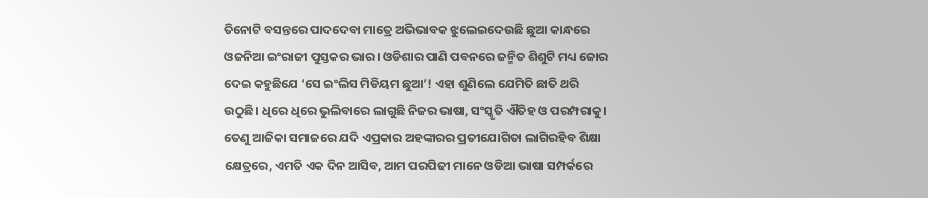ତିନୋଟି ବସନ୍ତରେ ପାଦଦେବା ମାତ୍ରେ ଅଭିଭାବକ ଝୁଲେଇଦେଉଛି ଛୁଆ କାନ୍ଧରେ ଓଜନିଆ ଇଂରାଜୀ ପୁସ୍ତକର ଭାର। ଓଡିଶାର ପାଣି ପବନରେ ଜନ୍ମିତ ଶିଶୁଟି ମଧ୍ୟ ଜୋର ଦେଇ କହୁଛିଯେ ‘ସେ ଇଂଲିସ ମିଡିୟମ ଛୁଆ’! ଏହା ଶୁଣିଲେ ଯେମିତି ଛାତି ଥରି ଉଠୁଛି। ଧିରେ ଧିରେ ଭୁଲିବାରେ ଲାଗୁଛି ନିଜର ଭାଷା, ସଂସ୍କୃତି ଐତିହ ଓ ପରମ୍ପରାକୁ। ତେଣୁ ଆଜିକା ସମାଜରେ ଯଦି ଏପ୍ରକାର ଅହଙ୍କାରର ପ୍ରତୀଯୋଗିତା ଲାଗିରହିବ ଶିକ୍ଷା କ୍ଷେତ୍ରରେ, ଏମତି ଏକ ଦିନ ଆସିବ, ଆମ ପରପିଢୀ ମାନେ ଓଡିଆ ଭାଷା ସମ୍ପର୍କରେ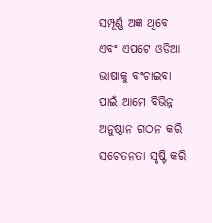ସମ୍ପୂର୍ଣ୍ଣ ଅଜ୍ଞ ଥିବେ ଏବଂ ଏପଟେ ଓଡିଆ ଭାଷାକୁ ବଂଚାଇବା ପାଇଁ ଆମେ ବିଭିନ୍ନ ଅନୁଷ୍ଠାନ ଗଠନ କରି ସଚେତନତା ସୃଷ୍ଟି କରି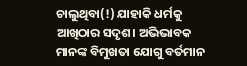ଚାଲୁଥିବା(!) ଯାହାକି ଧର୍ମକୁ ଆଖିଠାର ସଦୃଶ। ଅଭିଭାବକ ମାନଙ୍କ ବିମୁଖତା ଯୋଗୁ ବର୍ତମାନ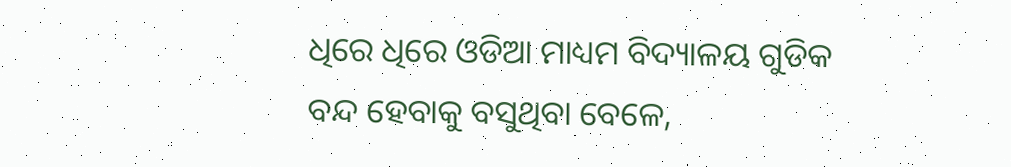ଧିରେ ଧିରେ ଓଡିଆ ମାଧ୍ୟମ ବିଦ୍ୟାଳୟ ଗୁଡିକ ବନ୍ଦ ହେବାକୁ ବସୁଥିବା ବେଳେ,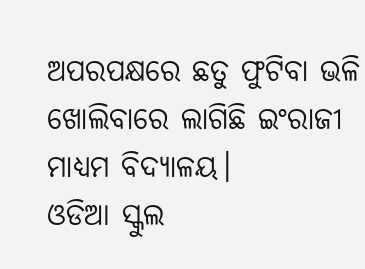ଅପରପକ୍ଷରେ ଛତୁ ଫୁଟିବା ଭଳି ଖୋଲିବାରେ ଲାଗିଛି ଇଂରାଜୀ ମାଧ୍ୟମ ବିଦ୍ୟାଳୟ।
ଓଡିଆ ସ୍କୁଲ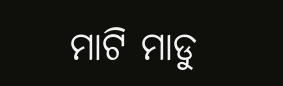ମାଟି ମାଡୁ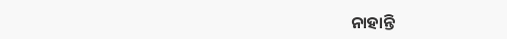ନାହାନ୍ତି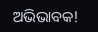ଅଭିଭାବକ!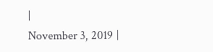|
November 3, 2019 |